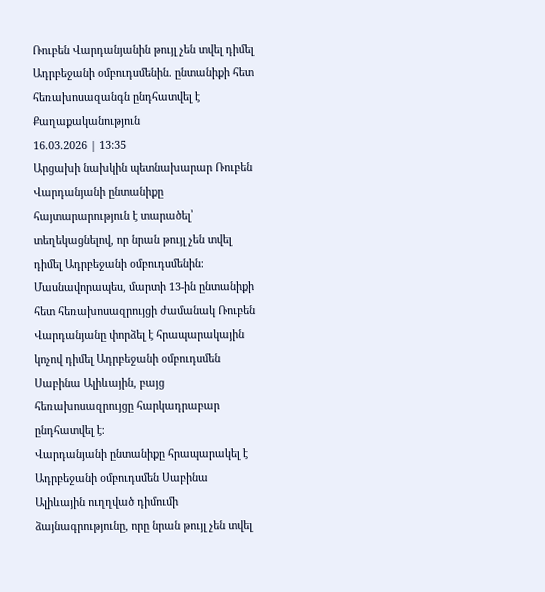Ռուբեն Վարդանյանին թույլ չեն տվել դիմել Ադրբեջանի օմբուդսմենին. ընտանիքի հետ հեռախոսազանգն ընդհատվել է
Քաղաքականություն
16.03.2026 | 13:35
Արցախի նախկին պետնախարար Ռուբեն Վարդանյանի ընտանիքը հայտարարություն է տարածել՝ տեղեկացնելով, որ նրան թույլ չեն տվել դիմել Ադրբեջանի օմբուդսմենին։ Մասնավորապես, մարտի 13-ին ընտանիքի հետ հեռախոսազրույցի ժամանակ Ռուբեն Վարդանյանը փորձել է հրապարակային կոչով դիմել Ադրբեջանի օմբուդսմեն Սաբինա Ալիևային, բայց հեռախոսազրույցը հարկադրաբար ընդհատվել է։
Վարդանյանի ընտանիքը հրապարակել է Ադրբեջանի օմբուդսմեն Սաբինա Ալիևային ուղղված դիմումի ձայնագրությունը, որը նրան թույլ չեն տվել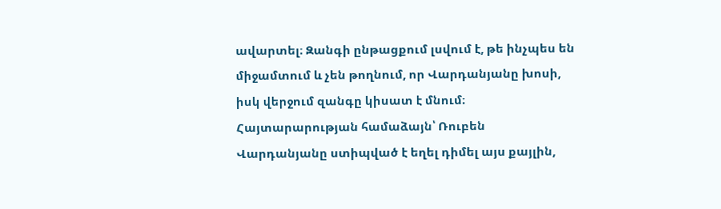ավարտել։ Զանգի ընթացքում լսվում է, թե ինչպես են միջամտում և չեն թողնում, որ Վարդանյանը խոսի, իսկ վերջում զանգը կիսատ է մնում։
Հայտարարության համաձայն՝ Ռուբեն Վարդանյանը ստիպված է եղել դիմել այս քայլին,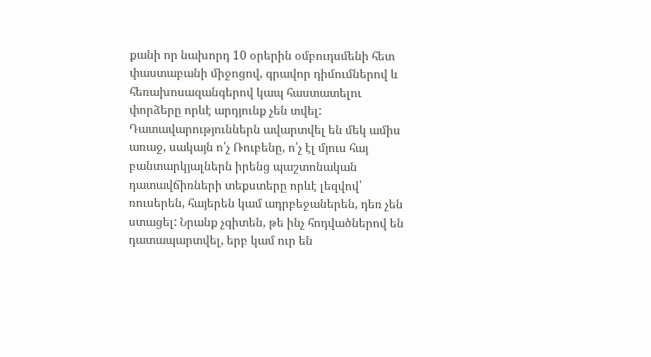քանի որ նախորդ 10 օրերին օմբուդսմենի հետ փաստաբանի միջոցով, գրավոր դիմումներով և հեռախոսազանգերով կապ հաստատելու փորձերը որևէ արդյունք չեն տվել:
Դատավարություններն ավարտվել են մեկ ամիս առաջ, սակայն ո՛չ Ռուբենը, ո՛չ էլ մյուս հայ բանտարկյալներն իրենց պաշտոնական դատավճիռների տեքստերը որևէ լեզվով՝ ռուսերեն, հայերեն կամ ադրբեջաներեն, դեռ չեն ստացել: Նրանք չգիտեն, թե ինչ հոդվածներով են դատապարտվել, երբ կամ ուր են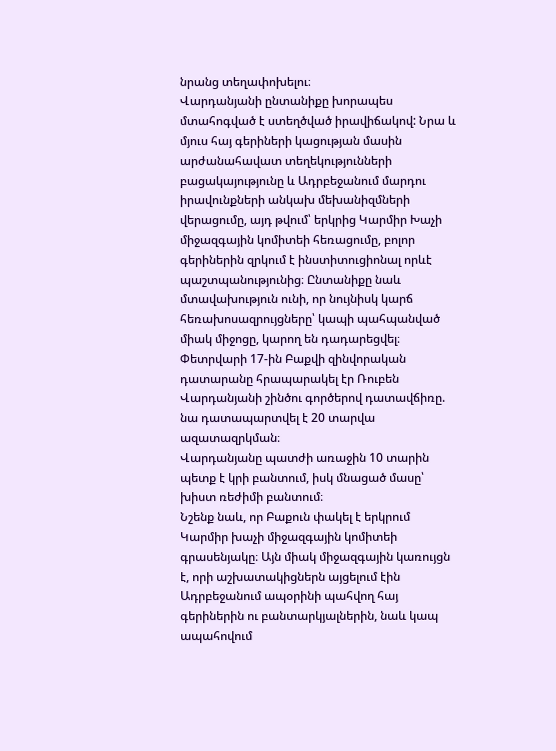նրանց տեղափոխելու։
Վարդանյանի ընտանիքը խորապես մտահոգված է ստեղծված իրավիճակով: Նրա և մյուս հայ գերիների կացության մասին արժանահավատ տեղեկությունների բացակայությունը և Ադրբեջանում մարդու իրավունքների անկախ մեխանիզմների վերացումը, այդ թվում՝ երկրից Կարմիր Խաչի միջազգային կոմիտեի հեռացումը, բոլոր գերիներին զրկում է ինստիտուցիոնալ որևէ պաշտպանությունից։ Ընտանիքը նաև մտավախություն ունի, որ նույնիսկ կարճ հեռախոսազրույցները՝ կապի պահպանված միակ միջոցը, կարող են դադարեցվել։
Փետրվարի 17-ին Բաքվի զինվորական դատարանը հրապարակել էր Ռուբեն Վարդանյանի շինծու գործերով դատավճիռը. նա դատապարտվել է 20 տարվա ազատազրկման։
Վարդանյանը պատժի առաջին 10 տարին պետք է կրի բանտում, իսկ մնացած մասը՝ խիստ ռեժիմի բանտում։
Նշենք նաև, որ Բաքուն փակել է երկրում Կարմիր խաչի միջազգային կոմիտեի գրասենյակը։ Այն միակ միջազգային կառույցն է, որի աշխատակիցներն այցելում էին Ադրբեջանում ապօրինի պահվող հայ գերիներին ու բանտարկյալներին, նաև կապ ապահովում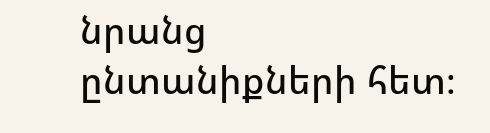նրանց ընտանիքների հետ։